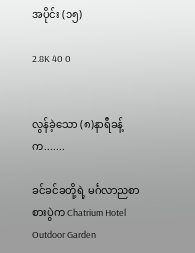အပိုင်း (၁၅)

2.8K 40 0


လွန်ခဲ့သော (၈)နာရီခန့်က.......

ခင်ခင်ခတို့ရဲ့ မင်္ဂလာညစာစားပွဲက Chatrium Hotel Outdoor Garden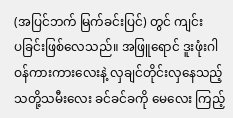(အပြင်ဘက် မြက်ခင်းပြင်) တွင် ‌ကျင်းပ‌ခြင်းဖြစ်လေသည်။ အဖြူရောင် ဒူးဖုံးဂါဝန်ကားကားလေးနဲ့ လှချင်တိုင်းလှနေသည့် သတို့သမီးလေး ခင်ခင်ခကို မေလေး ကြည့်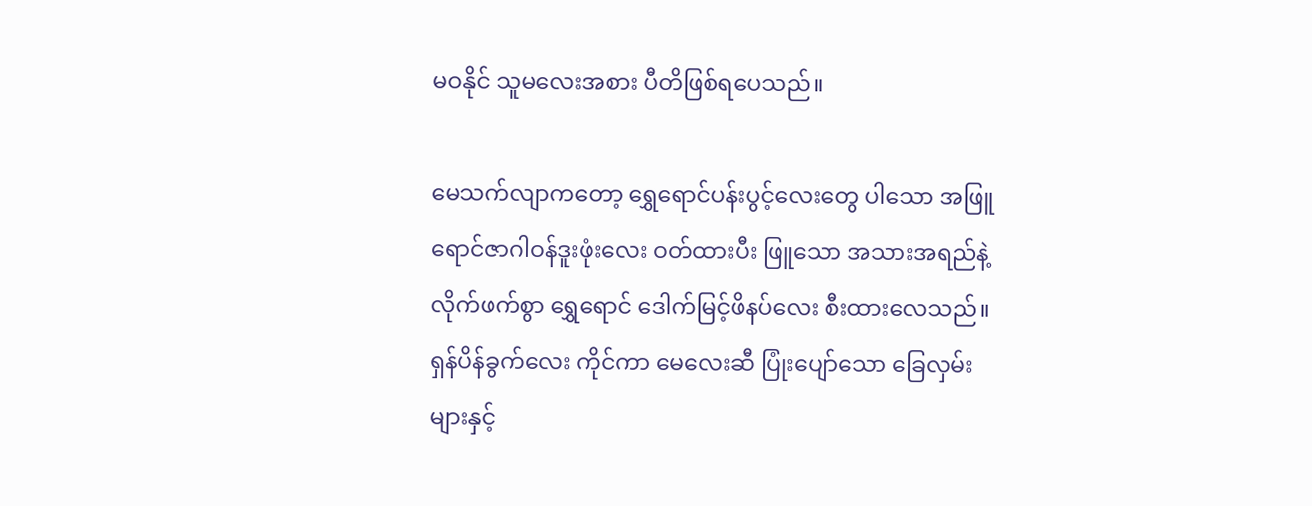မဝနိုင် သူမလေးအစား ပီတိဖြစ်ရပေသည်။

မေသက်လျာကတော့ ရွှေရောင်ပန်းပွင့်လေးတွေ ပါသော အဖြူရောင်ဇာဂါဝန်ဒူးဖုံးလေး ဝတ်ထားပီး ဖြူသော အသားအရည်နဲ့ လိုက်ဖက်စွာ ရွှေရောင် ဒေါက်မြင့်ဖိနပ်လေး စီးထားလေသည်။ ရှန်ပိန်ခွက်လေး ကိုင်ကာ မေလေးဆီ ပြုံးပျော်သော ခြေလှမ်းများနှင့်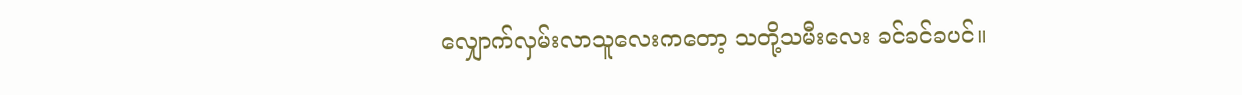လျှောက်လှမ်းလာသူလေးကတော့ သတို့သမီးလေး ခင်ခင်ခပင်။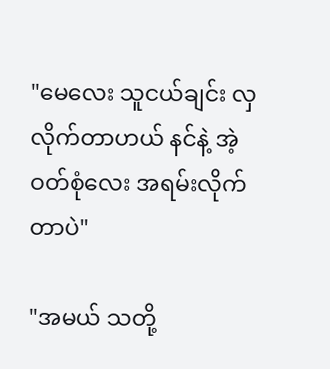"မေလေး သူငယ်ချင်း လှလိုက်တာဟယ် နင်နဲ့ အဲ့ဝတ်စုံလေး အရမ်းလိုက်တာပဲ"

"အမယ် သတို့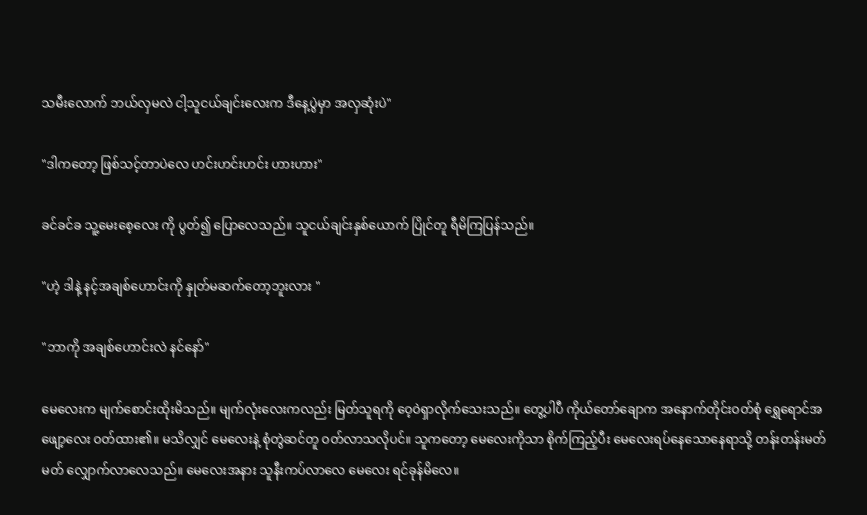သမီးလောက် ဘယ်လှမလဲ ငါ့သူငယ်ချင်းလေးက ဒီနေ့ပွဲမှာ အလှဆုံးပဲ"

"ဒါကတော့ ဖြစ်သင့်တာပဲလေ ဟင်းဟင်းဟင်း ဟားဟား"

ခင်ခင်ခ သူ့မေးစေ့လေး ကို ပွတ်၍ ပြောလေသည်။ သူငယ်ချင်းနှစ်ယောက် ပြိုင်တူ ရီမိကြပြန်သည်။

"ဟဲ့ ဒါနဲ့ နင့်အချစ်ဟောင်းကို နှုတ်မဆက်တော့ဘူးလား "

"ဘာကို အချစ်ဟောင်းလဲ နင်နော်"

မေလေးက မျက်စောင်းထိုးမိသည်။ မျက်လုံးလေးကလည်း မြတ်သူရကို ဝေ့ဝဲရှာလိုက်သေးသည်။ တွေ့ပါပီ ကိုယ်တော်ချောက အနောက်တိုင်းဝတ်စုံ ရွှေရောင်အဖျော့လေး ဝတ်ထား၏။ မသိလျှင် မေလေးနဲ့ စုံတွဲဆင်တူ ဝတ်လာသလိုပင်။ သူကတော့ မေလေးကိုသာ စိုက်ကြည့်ပီး မေလေးရပ်နေသောနေရာသို့ တန်းတန်းမတ်မတ် လျှောက်လာလေသည်။ မေလေးအနား သူ‌နီးကပ်လာလေ မေလေး ရင်ခုန်မိလေ။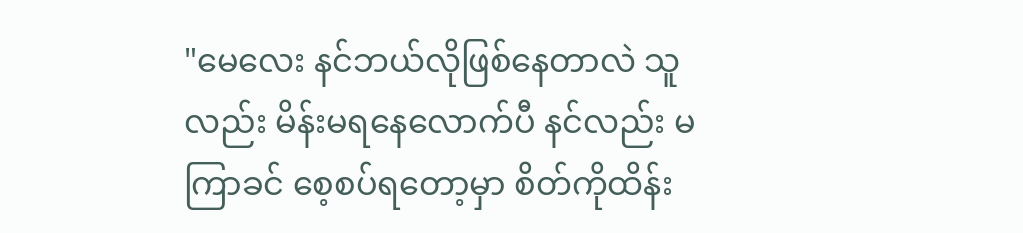"မေလေး နင်ဘယ်လိုဖြစ်နေတာလဲ သူလည်း မိန်းမရနေလောက်ပီ နင်လည်း မကြာခင် စေ့စပ်ရတော့မှာ စိတ်ကိုထိန်း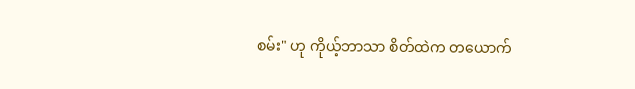စမ်း" ဟု ကိုယ့်ဘာသာ စိတ်ထဲက တယောက်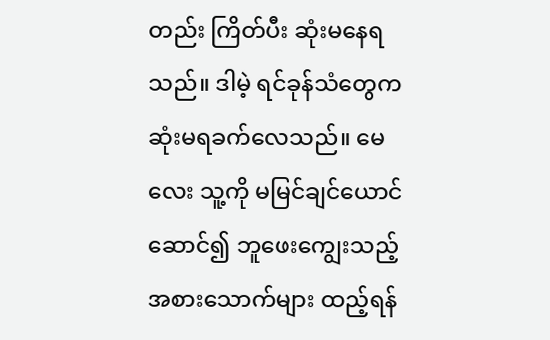တည်း ကြိတ်ပီး ဆုံးမနေရသည်။ ဒါမဲ့ ရင်ခုန်သံတွေက ဆုံးမရခက်လေသည်။ မေလေး သူ့ကို မမြင်ချင်ယောင်ဆောင်၍ ဘူဖေးကျွေးသည့်အစားသောက်များ ထည့်ရန်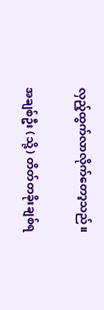လှည့်ထွက်လာလိုက်တော့သည်။

အချစ်ဦး (သို့) တိတ်တခိုးချစ်ရ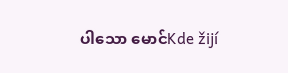ပါသော မောင်Kde žijí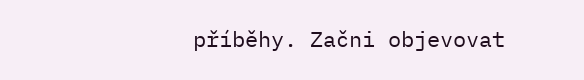příběhy. Začni objevovat